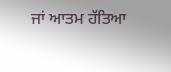ਜਾਂ ਆਤਮ ਹੱਤਿਆ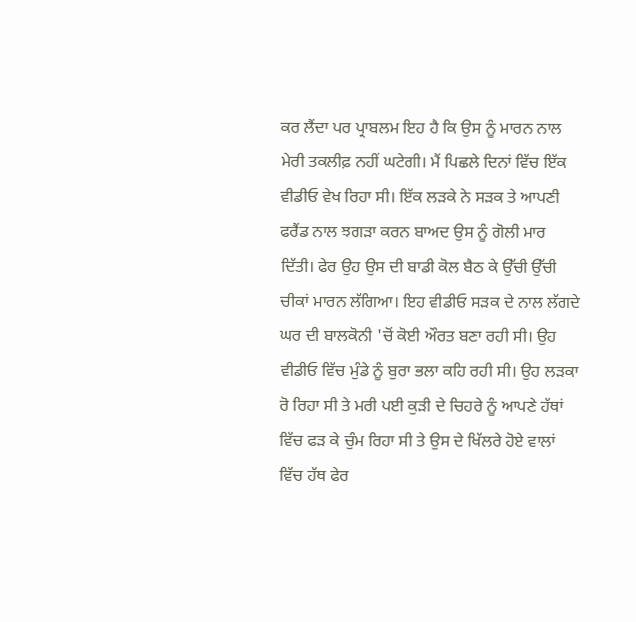ਕਰ ਲੈਂਦਾ ਪਰ ਪ੍ਰਾਬਲਮ ਇਹ ਹੈ ਕਿ ਉਸ ਨੂੰ ਮਾਰਨ ਨਾਲ ਮੇਰੀ ਤਕਲੀਫ਼ ਨਹੀਂ ਘਟੇਗੀ। ਮੈਂ ਪਿਛਲੇ ਦਿਨਾਂ ਵਿੱਚ ਇੱਕ ਵੀਡੀਓ ਵੇਖ ਰਿਹਾ ਸੀ। ਇੱਕ ਲੜਕੇ ਨੇ ਸੜਕ ਤੇ ਆਪਣੀ ਫਰੈਂਡ ਨਾਲ ਝਗੜਾ ਕਰਨ ਬਾਅਦ ਉਸ ਨੂੰ ਗੋਲੀ ਮਾਰ ਦਿੱਤੀ। ਫੇਰ ਉਹ ਉਸ ਦੀ ਬਾਡੀ ਕੋਲ ਬੈਠ ਕੇ ਉੱਚੀ ਉੱਚੀ ਚੀਕਾਂ ਮਾਰਨ ਲੱਗਿਆ। ਇਹ ਵੀਡੀਓ ਸੜਕ ਦੇ ਨਾਲ ਲੱਗਦੇ ਘਰ ਦੀ ਬਾਲਕੋਨੀ 'ਚੋਂ ਕੋਈ ਔਰਤ ਬਣਾ ਰਹੀ ਸੀ। ਉਹ ਵੀਡੀਓ ਵਿੱਚ ਮੁੰਡੇ ਨੂੰ ਬੁਰਾ ਭਲਾ ਕਹਿ ਰਹੀ ਸੀ। ਉਹ ਲੜਕਾ ਰੋ ਰਿਹਾ ਸੀ ਤੇ ਮਰੀ ਪਈ ਕੁੜੀ ਦੇ ਚਿਹਰੇ ਨੂੰ ਆਪਣੇ ਹੱਥਾਂ ਵਿੱਚ ਫੜ ਕੇ ਚੁੰਮ ਰਿਹਾ ਸੀ ਤੇ ਉਸ ਦੇ ਖਿੱਲਰੇ ਹੋਏ ਵਾਲਾਂ ਵਿੱਚ ਹੱਥ ਫੇਰ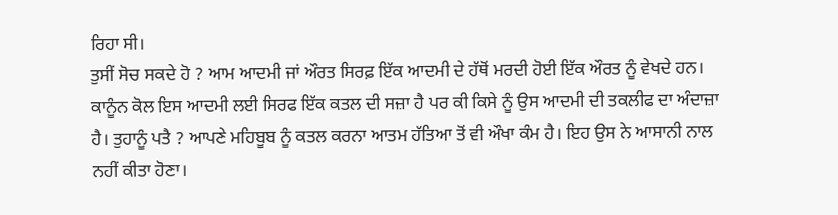ਰਿਹਾ ਸੀ।
ਤੁਸੀਂ ਸੋਚ ਸਕਦੇ ਹੋ ? ਆਮ ਆਦਮੀ ਜਾਂ ਔਰਤ ਸਿਰਫ਼ ਇੱਕ ਆਦਮੀ ਦੇ ਹੱਥੋਂ ਮਰਦੀ ਹੋਈ ਇੱਕ ਔਰਤ ਨੂੰ ਵੇਖਦੇ ਹਨ। ਕਾਨੂੰਨ ਕੋਲ ਇਸ ਆਦਮੀ ਲਈ ਸਿਰਫ ਇੱਕ ਕਤਲ ਦੀ ਸਜ਼ਾ ਹੈ ਪਰ ਕੀ ਕਿਸੇ ਨੂੰ ਉਸ ਆਦਮੀ ਦੀ ਤਕਲੀਫ ਦਾ ਅੰਦਾਜ਼ਾ ਹੈ। ਤੁਹਾਨੂੰ ਪਤੈ ? ਆਪਣੇ ਮਹਿਬੂਬ ਨੂੰ ਕਤਲ ਕਰਨਾ ਆਤਮ ਹੱਤਿਆ ਤੋਂ ਵੀ ਔਖਾ ਕੰਮ ਹੈ। ਇਹ ਉਸ ਨੇ ਆਸਾਨੀ ਨਾਲ ਨਹੀਂ ਕੀਤਾ ਹੋਣਾ।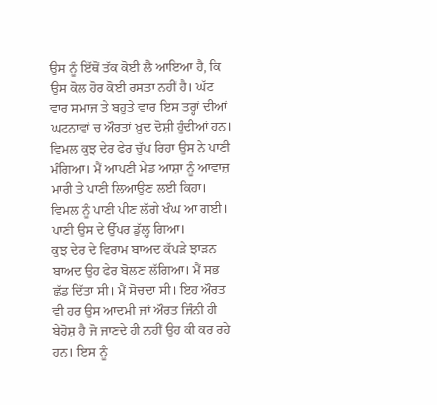ਉਸ ਨੂੰ ਇੱਥੋਂ ਤੱਕ ਕੋਈ ਲੈ ਆਇਆ ਹੈ, ਕਿ ਉਸ ਕੋਲ ਹੋਰ ਕੋਈ ਰਸਤਾ ਨਹੀਂ ਹੈ। ਘੱਟ ਵਾਰ ਸਮਾਜ ਤੇ ਬਹੁਤੇ ਵਾਰ ਇਸ ਤਰ੍ਹਾਂ ਦੀਆਂ ਘਟਨਾਵਾਂ ਚ ਔਰਤਾਂ ਖ਼ੁਦ ਦੋਸ਼ੀ ਹੁੰਦੀਆਂ ਹਨ।
ਵਿਮਲ ਕੁਝ ਦੇਰ ਫੇਰ ਚੁੱਪ ਰਿਹਾ ਉਸ ਨੇ ਪਾਣੀ ਮੰਗਿਆ। ਮੈਂ ਆਪਣੀ ਮੇਡ ਆਸ਼ਾ ਨੂੰ ਆਵਾਜ਼ ਮਾਰੀ ਤੇ ਪਾਣੀ ਲਿਆਉਣ ਲਈ ਕਿਹਾ। ਵਿਮਲ ਨੂੰ ਪਾਣੀ ਪੀਣ ਲੱਗੇ ਖੰਘ ਆ ਗਈ। ਪਾਣੀ ਉਸ ਦੇ ਉੱਪਰ ਡੁੱਲ੍ਹ ਗਿਆ।
ਕੁਝ ਦੇਰ ਦੇ ਵਿਰਾਮ ਬਾਅਦ ਕੱਪੜੇ ਝਾੜਨ ਬਾਅਦ ਉਹ ਫੇਰ ਬੋਲਣ ਲੱਗਿਆ। ਮੈਂ ਸਭ ਛੱਡ ਦਿੱਤਾ ਸੀ। ਮੈਂ ਸੋਚਦਾ ਸੀ। ਇਹ ਔਰਤ ਵੀ ਹਰ ਉਸ ਆਦਮੀ ਜਾਂ ਔਰਤ ਜਿੰਨੀ ਹੀ ਬੇਹੋਸ਼ ਹੈ ਜੋ ਜਾਣਦੇ ਹੀ ਨਹੀਂ ਉਹ ਕੀ ਕਰ ਰਹੇ ਹਨ। ਇਸ ਨੂੰ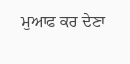ਮੁਆਫ ਕਰ ਦੇਣਾ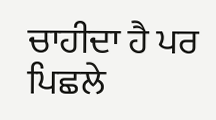ਚਾਹੀਦਾ ਹੈ ਪਰ ਪਿਛਲੇ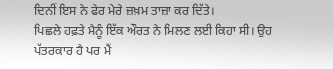ਦਿਨੀਂ ਇਸ ਨੇ ਫੇਰ ਮੇਰੇ ਜ਼ਖ਼ਮ ਤਾਜ਼ਾ ਕਰ ਦਿੱਤੇ।
ਪਿਛਲੇ ਹਫ਼ਤੇ ਮੈਨੂੰ ਇੱਕ ਔਰਤ ਨੇ ਮਿਲਣ ਲਈ ਕਿਹਾ ਸੀ। ਉਹ ਪੱਤਰਕਾਰ ਹੈ ਪਰ ਮੈਂ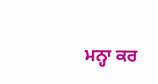ਮਨ੍ਹਾ ਕਰ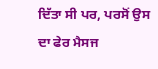ਦਿੱਤਾ ਸੀ ਪਰ, ਪਰਸੋਂ ਉਸ ਦਾ ਫੇਰ ਮੈਸਜ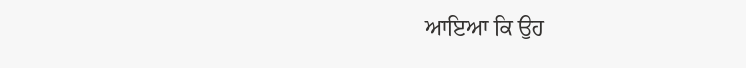ਆਇਆ ਕਿ ਉਹ